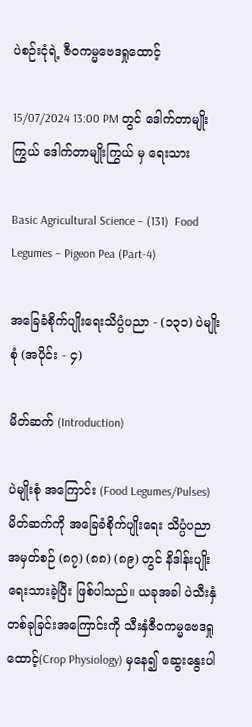ပဲစဉ်းငုံရဲ့ ဇီဝကမ္မဗေဒရှုထောင့်

15/07/2024 13:00 PM တွင် ဒေါက်တာမျိုးကြွယ် ဒေါက်တာမျိုးကြွယ် မှ ရေးသား

Basic Agricultural Science – (131)  Food Legumes – Pigeon Pea (Part-4)

အခြေခံစိုက်ပျိုးရေးသိပ္ပံပညာ - (၁၃၁) ပဲမျိုးစုံ (အပိုင်း - ၄)

မိတ်ဆက် (Introduction)

ပဲမျိုးစုံ အကြောင်း (Food Legumes/Pulses) မိတ်ဆက်ကို အခြေခံစိုက်ပျိုးရေး သိပ္ပံပညာ အမှတ်စဉ် (၈၇) (၈၈) (၈၉) တွင် နိဒါန်းပျိုးရေးသားခဲ့ပြီး ဖြစ်ပါသည်။ ယခုအခါ ပဲသီးနှံတစ်ခုခြင်းအကြောင်းကို သီးနှံဇီဝကမ္မဗေဒရှုထောင့်(Crop Physiology) မှနေ၍ ဆွေးနွေးပါ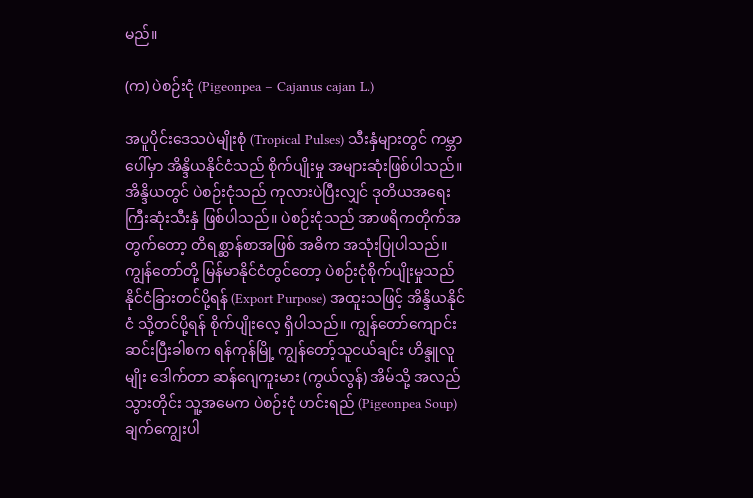မည်။

(က) ပဲစဉ်းငုံ (Pigeonpea – Cajanus cajan L.)

အပူပိုင်းဒေသပဲမျိုးစုံ (Tropical Pulses) သီးနှံများတွင် ကမ္ဘာပေါ်မှာ အိန္ဒိယနိုင်ငံသည် စိုက်ပျိုးမှု အများဆုံးဖြစ်ပါသည်။ အိန္ဒိယတွင် ပဲစဉ်းငုံသည် ကုလားပဲပြီးလျှင် ဒုတိယအရေးကြီးဆုံးသီးနှံ ဖြစ်ပါသည်။ ပဲစဉ်းငုံသည် အာဖရိကတိုက်အတွက်တော့ တိရစ္ဆာန်စာအဖြစ် အဓိက အသုံးပြုပါသည်။ ကျွန်တော်တို့ မြန်မာနိုင်ငံတွင်တော့ ပဲစဉ်းငုံစိုက်ပျိုးမှုသည် နိုင်ငံခြားတင်ပို့ရန် (Export Purpose) အထူးသဖြင့် အိန္ဒိယနိုင်ငံ သို့တင်ပို့ရန် စိုက်ပျိုးလေ့ ရှိပါသည်။ ကျွန်တော်ကျောင်းဆင်းပြီးခါစက ရန်ကုန်မြို့ ကျွန်တော့်သူငယ်ချင်း ဟိန္ဒူလူမျိုး ဒေါက်တာ ဆန်ဂျေကူးမား (ကွယ်လွန်) အိမ်သို့ အလည်သွားတိုင်း သူ့အမေက ပဲစဉ်းငုံ ဟင်းရည် (Pigeonpea Soup) ချက်ကျွေးပါ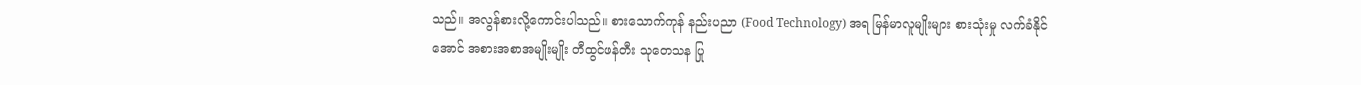သည်။ အလွန်စားလို့ကောင်းပါသည်။ စားသောက်ကုန် နည်းပညာ (Food Technology) အရ မြန်မာလူမျိုးများ စားသုံးမှု လက်ခံနိုင်အောင် အစားအစာအမျိုးမျိုး တီထွင်ဖန်တီး သုတေသန ပြု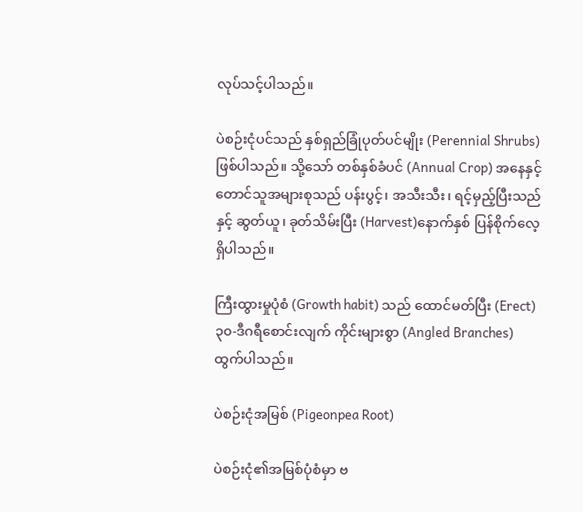လုပ်သင့်ပါသည်။

ပဲစဉ်းငုံပင်သည် နှစ်ရှည်ခြုံပုတ်ပင်မျိုး (Perennial Shrubs) ဖြစ်ပါသည်။ သို့သော် တစ်နှစ်ခံပင် (Annual Crop) အနေနှင့် တောင်သူအများစုသည် ပန်းပွင့်၊ အသီးသီး၊ ရင့်မှည့်ပြီးသည်နှင့် ဆွတ်ယူ၊ ခုတ်သိမ်းပြီး (Harvest)နောက်နှစ် ပြန်စိုက်လေ့ရှိပါသည်။

ကြီးထွားမှုပုံစံ (Growth habit) သည် ထောင်မတ်ပြီး (Erect) ၃၀-ဒီဂရီစောင်းလျက် ကိုင်းများစွာ (Angled Branches) ထွက်ပါသည်။

ပဲစဉ်းငုံအမြစ် (Pigeonpea Root)

ပဲစဉ်းငုံ၏အမြစ်ပုံစံမှာ ဗ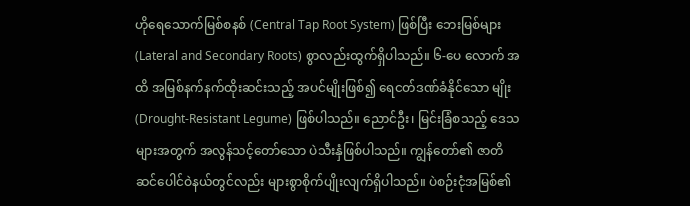ဟိုရေသောက်မြစ်စနစ် (Central Tap Root System) ဖြစ်ပြီး ဘေးမြစ်များ (Lateral and Secondary Roots) စွာလည်းထွက်ရှိပါသည်။ ၆-ပေ လောက် အထိ အမြစ်နက်နက်ထိုးဆင်းသည့် အပင်မျိုးဖြစ်၍ ရေငတ်ဒဏ်ခံနိုင်သော မျိုး (Drought-Resistant Legume) ဖြစ်ပါသည်။ ညောင်ဦး၊ မြင်းခြံစသည့် ဒေသများအတွက် အလွန်သင့်တော်သော ပဲသီးနှံဖြစ်ပါသည်။ ကျွန်တော်၏ ဇာတိဆင်ပေါင်ဝဲနယ်တွင်လည်း များစွာစိုက်ပျိုးလျက်ရှိပါသည်။ ပဲစဉ်းငုံအမြစ်၏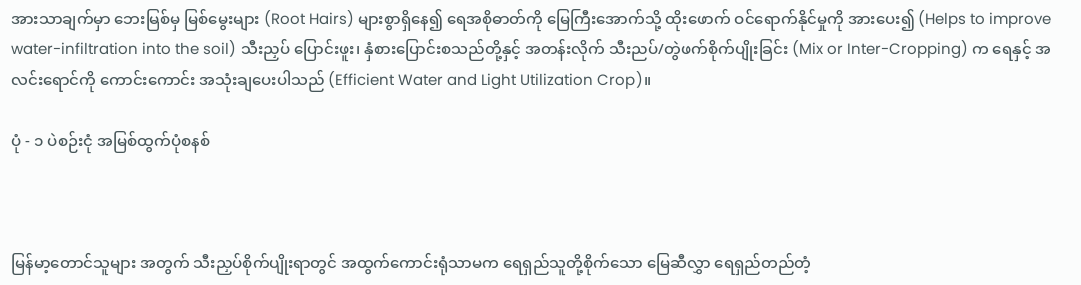အားသာချက်မှာ ဘေးမြစ်မှ မြစ်မွေးများ (Root Hairs) များစွာရှိနေ၍ ရေအစိုဓာတ်ကို မြေကြီးအောက်သို့ ထိုးဖောက် ဝင်ရောက်နိုင်မှုကို အားပေး၍ (Helps to improve water-infiltration into the soil) သီးညှပ် ပြောင်းဖူး၊ နှံစားပြောင်းစသည်တို့နှင့် အတန်းလိုက် သီးညပ်/တွဲဖက်စိုက်ပျိုးခြင်း (Mix or Inter-Cropping) က ရေနှင့် အလင်းရောင်ကို ကောင်းကောင်း အသုံးချပေးပါသည် (Efficient Water and Light Utilization Crop)။

ပုံ - ၁ ပဲစဉ်းငုံ အမြစ်ထွက်ပုံစနစ်



မြန်မာ့တောင်သူများ အတွက် သီးညှပ်စိုက်ပျိုးရာတွင် အထွက်ကောင်းရုံသာမက ရေရှည်သူတို့စိုက်သော မြေဆီလွှာ ရေရှည်တည်တံ့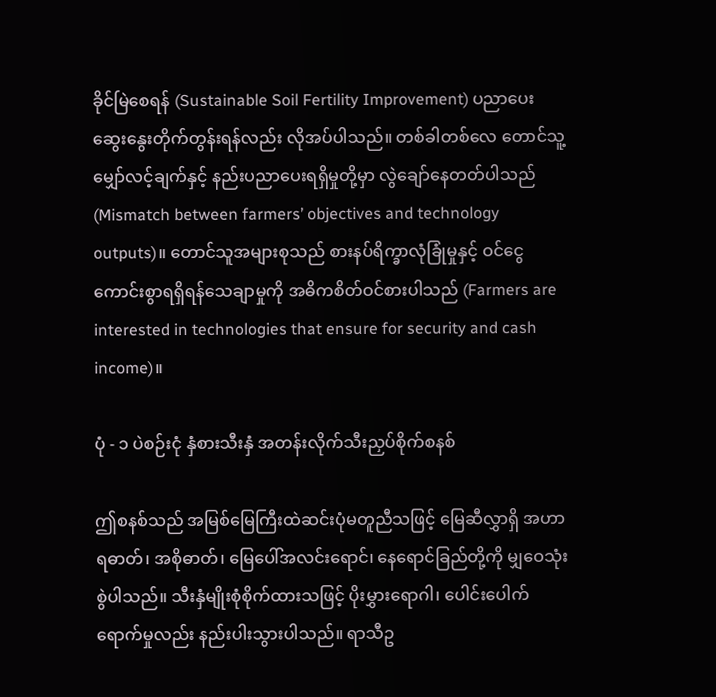ခိုင်မြဲစေရန် (Sustainable Soil Fertility Improvement) ပညာပေး ဆွေးနွေးတိုက်တွန်းရန်လည်း လိုအပ်ပါသည်။ တစ်ခါတစ်လေ တောင်သူ့မျှော်လင့်ချက်နှင့် နည်းပညာပေးရရှိမှုတို့မှာ လွဲချော်နေတတ်ပါသည် (Mismatch between farmers’ objectives and technology outputs)။ တောင်သူအများစုသည် စားနပ်ရိက္ခာလုံခြုံမှုနှင့် ဝင်ငွေကောင်းစွာရရှိရန်သေချာမှုကို အဓိကစိတ်ဝင်စားပါသည် (Farmers are interested in technologies that ensure for security and cash income)။

ပုံ - ၁ ပဲစဉ်းငုံ နှံစားသီးနှံ အတန်းလိုက်သီးညှပ်စိုက်စနစ်

ဤစနစ်သည် အမြစ်မြေကြီးထဲဆင်းပုံမတူညီသဖြင့် မြေဆီလွှာရှိ အဟာရဓာတ်၊ အစိုဓာတ်၊ မြေပေါ်အလင်းရောင်၊ နေရောင်ခြည်တို့ကို မျှဝေသုံးစွဲပါသည်။ သီးနှံမျိုးစုံစိုက်ထားသဖြင့် ပိုးမွှားရောဂါ၊ ပေါင်းပေါက်ရောက်မှုလည်း နည်းပါးသွားပါသည်။ ရာသီဥ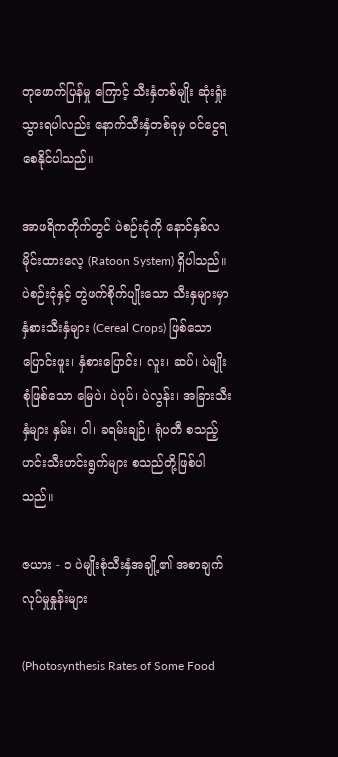တုဖောက်ပြန်မှု ကြောင့် သီးနှံတစ်မျိုး ဆုံးရှုံးသွားရပါလည်း နောက်သီးနှံတစ်ခုမှ ဝင်ငွေရစေနိုင်ပါသည်။

အာဖရိကတိုက်တွင် ပဲစဉ်းငုံကို နောင်နှစ်လမိုင်းထားလေ့ (Ratoon System) ရှိပါသည်။ ပဲစဉ်းငုံနှင့် တွဲဖက်စိုက်ပျိုးသော သီးနှများမှာ နှံစားသီးနှံများ (Cereal Crops) ဖြစ်သော ပြောင်းဖူး၊ နှံစားပြောင်း၊ လူး၊ ဆပ်၊ ပဲမျိုးစုံဖြစ်သော မြေပဲ၊ ပဲပုပ်၊ ပဲလွန်း၊ အခြားသီးနှံများ နှမ်း၊ ဝါ၊ ခရမ်းချဉ်၊ ရုံပတီ စသည့် ဟင်းသီးဟင်းရွက်များ စသည်တို့ဖြစ်ပါသည်။

ဇယား - ၁ ပဲမျိုးစုံသီးနှံအချို့၏ အစာချက်လုပ်မှုနှုန်းများ

(Photosynthesis Rates of Some Food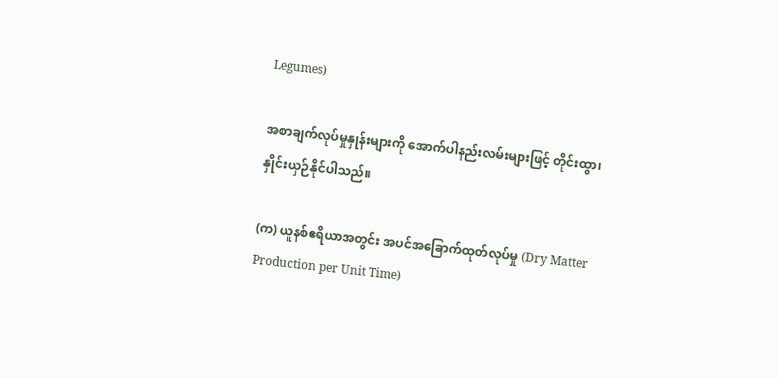Legumes)

အစာချက်လုပ်မှုနှုန်းများကို အောက်ပါနည်းလမ်းများဖြင့် တိုင်းထွာ၊ နှိုင်းယှဉ်နိုင်ပါသည်။

(က) ယူနစ်ဧရိယာအတွင်း အပင်အခြောက်ထုတ်လုပ်မှု (Dry Matter Production per Unit Time)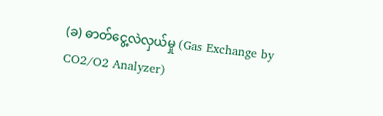(ခ) ဓာတ်ငွေ့လဲလှယ်မှု (Gas Exchange by CO2/O2 Analyzer)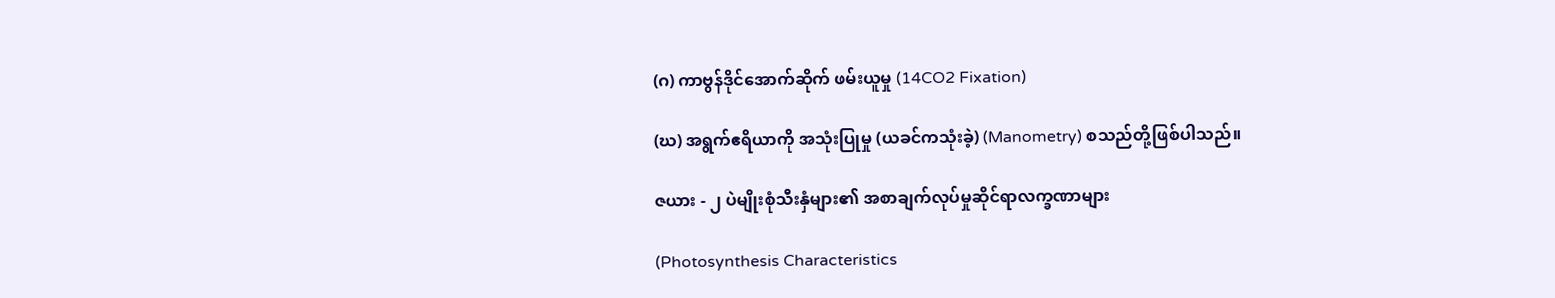(ဂ) ကာဗွန်ဒိုင်အောက်ဆိုက် ဖမ်းယူမှု (14CO2 Fixation)

(ဃ) အရွက်ဧရိယာကို အသုံးပြုမှု (ယခင်ကသုံးခဲ့) (Manometry) စသည်တို့ဖြစ်ပါသည်။

ဇယား - ၂ ပဲမျိုးစုံသီးနှံများ၏ အစာချက်လုပ်မှုဆိုင်ရာလက္ခဏာများ

(Photosynthesis Characteristics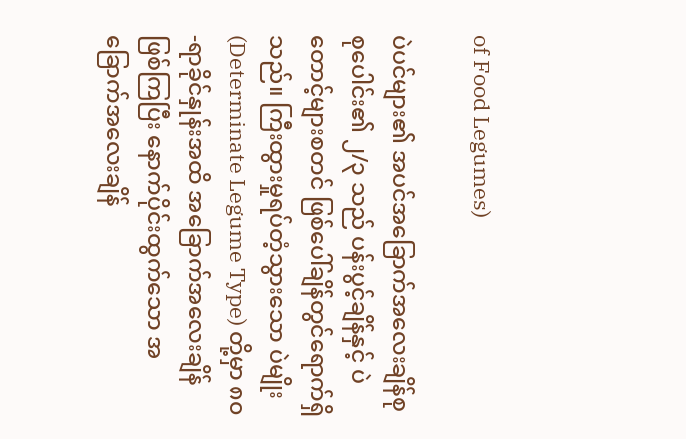of Food Legumes)

ပဲပင်များ၏ အပင်အခြောက်အလေးချိန်စုစုပေါင်း၏ ၂/၃ သည် ပန်းပွင့်ချိန်နှင့် ပဲတောင့်များစတင် ဖြစ်ပေါ်ချိန်တွင်ရောက်ရှိသည်။ ကြီးထွားမှုရပ်တံ့သွားသော ပဲမျိုး (Determinate Legume Type) တို့မှာ ၈၀-ရာခိုင်နှုန်းအထိ အခြောက်အလေးချိန် ဖြစ်ကြပြီး နောက်ပိုင်းထွက်သော အခြောက်အလေးချိန်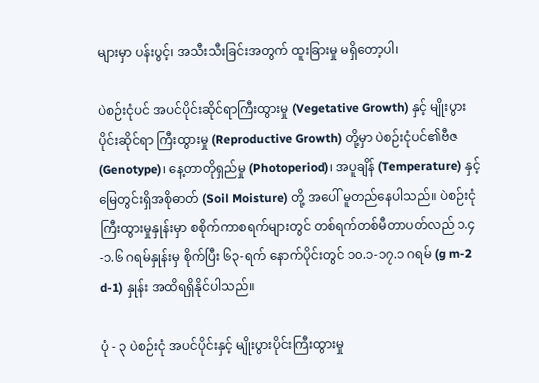များမှာ ပန်းပွင့်၊ အသီးသီးခြင်းအတွက် ထူးခြားမှု မရှိတော့ပါ၊

ပဲစဉ်းငုံပင် အပင်ပိုင်းဆိုင်ရာကြီးထွားမှု (Vegetative Growth) နှင့် မျိုးပွားပိုင်းဆိုင်ရာ ကြီးထွားမှု (Reproductive Growth) တို့မှာ ပဲစဉ်းငုံပင်၏ဗီဇ (Genotype)၊ နေ့တာတိုရှည်မှု (Photoperiod)၊ အပူချိန် (Temperature) နှင့် မြေတွင်းရှိအစိုဓာတ် (Soil Moisture) တို့ အပေါ် မူတည်နေပါသည်။ ပဲစဉ်းငုံကြီးထွားမှုနှုန်းမှာ စစိုက်ကာစရက်များတွင် တစ်ရက်တစ်မီတာပတ်လည် ၁.၄-၁.၆ ဂရမ်နှုန်းမှ စိုက်ပြီး ၆၃-ရက် နောက်ပိုင်းတွင် ၁၀.၁-၁၇.၁ ဂရမ် (g m-2 d-1) နှုန်း အထိရရှိနိုင်ပါသည်။

ပုံ - ၃ ပဲစဉ်းငုံ အပင်ပိုင်းနှင့် မျိုးပွားပိုင်းကြီးထွားမှု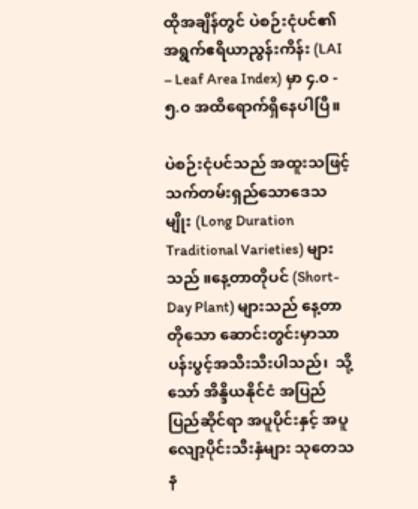ထိုအချိန်တွင် ပဲစဉ်းငုံပင်၏ အရွက်ဧရိယာညွန်းကိန်း (LAI – Leaf Area Index) မှာ ၄.၀ - ၅.၀ အထိရောက်ရှိနေပါပြီ။

ပဲစဉ်းငုံပင်သည် အထူးသဖြင့် သက်တမ်းရှည်သောဒေသမျိုး (Long Duration Traditional Varieties) များသည် ။နေ့တာတိုပင် (Short-Day Plant) များသည် နေ့တာတိုသော ဆောင်းတွင်းမှာသာ ပန်းပွင့်အသီးသီးပါသည်၊  သို့သော် အိန္ဒိယနိုင်ငံ အပြည်ပြည်ဆိုင်ရာ အပူပိုင်းနှင့် အပူလျော့ပိုင်းသီးနှံများ သုတေသန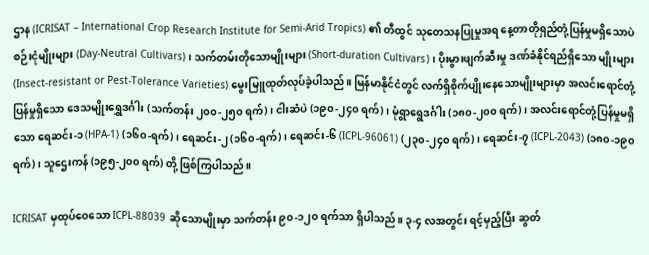ဌာန (ICRISAT – International Crop Research Institute for Semi-Arid Tropics) ၏ တီထွင် သုတေသနပြုမှုအရ နေ့တာတိုရှည်တုံ့ပြန်မှုမရှိသောပဲစဉ်းငုံမျိုးများ (Day-Neutral Cultivars)၊ သက်တမ်းတိုသောမျိုးများ (Short-duration Cultivars)၊ ပိုးမွားဖျက်ဆီးမှု ဒဏ်ခံနိုင်ရည်ရှိသော မျိုးများ (Insect-resistant or Pest-Tolerance Varieties) မွေးမြူထုတ်လုပ်ခဲ့ပါသည်။ မြန်မာနိုင်ငံတွင် လက်ရှိစိုက်ပျိုးနေသောမျိုးများမှာ အလင်းရောင်တုံ့ပြန်မှုရှိသော ဒေသမျိုးရွှေဒင်္ဂါး (သက်တန်း ၂၀၀-၂၅၀ ရက်)၊ ငါးဆံပဲ (၁၉၀-၂၄၀ ရက်)၊ မုံရွာရွေဒင်္ဂါး (၁၈၀-၂၀၀ ရက်)၊ အလင်းရောင်တုံ့ပြန်မှုမရှိသော ရေဆင်း-၁ (HPA-1) (၁၆၀-ရက်)၊ ရေဆင်း-၂ (၁၆၀-ရက်)၊ ရေဆင်း-၆ (ICPL-96061) (၂၃၀-၂၄၀ ရက်)၊ ရေဆင်း-၇ (ICPL-2043) (၁၈၀-၁၉၀ ရက်)၊ သူဌေးကန် (၁၉၅-၂၀၀ ရက်) တို့ ဖြစ်ကြပါသည်။

ICRISAT မှထုပ်ဝေသော ICPL-88039 ဆိုသောမျိုးမှာ သက်တန်း ၉၀-၁၂၀ ရက်သာ ရှိပါသည်။ ၃-၄ လအတွင်း ရင့်မှည့်ပြီး ဆွတ်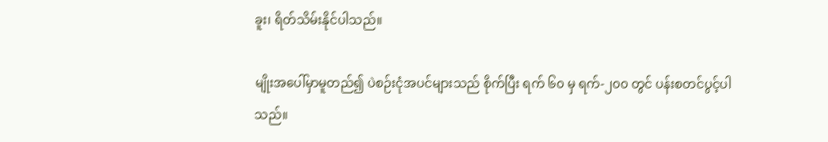ခူး၊ ရိတ်သိမ်းနိုင်ပါသည်။

မျိုးအပေါ်မှာမူတည်၍ ပဲစဉ်းငုံအပင်များသည် စိုက်ပြီး ရက် ၆၀ မှ ရက်-၂၀၀ တွင် ပန်းစတင်ပွင့်ပါသည်။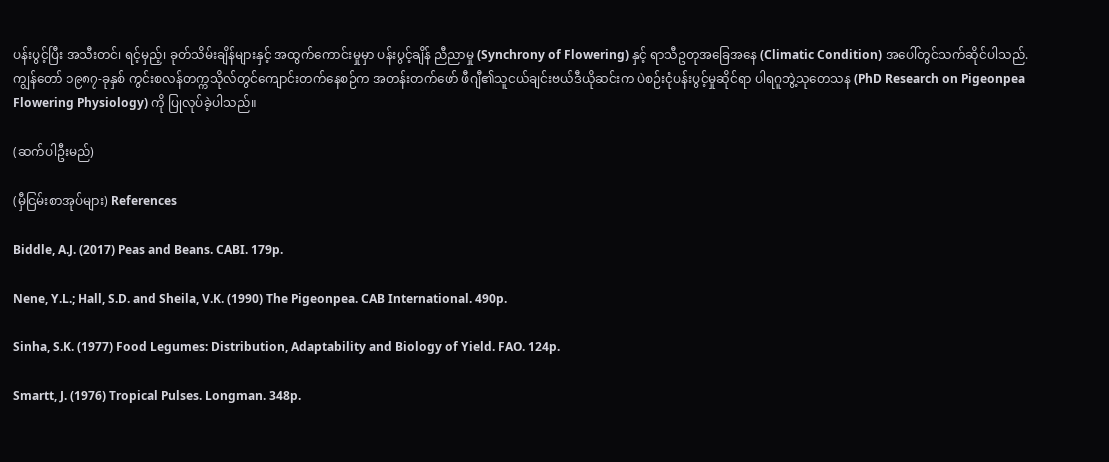ပန်းပွင့်ပြီး အသီးတင်၊ ရင့်မှည့်၊ ခုတ်သိမ်းချိန်များနှင့် အထွက်ကောင်းမှုမှာ ပန်းပွင့်ချိန် ညီညာမှု (Synchrony of Flowering) နှင့် ရာသီဥတုအခြေအနေ (Climatic Condition) အပေါ်တွင်သက်ဆိုင်ပါသည်. ကျွန်တော် ၁၉၈၇-ခုနှစ် ကွင်းစလန်တက္ကသိုလ်တွင်ကျောင်းတက်နေစဉ်က အတန်းတက်ဖော် ဖီဂျီ၏သူငယ်ချင်းဗယ်ဒီယိုဆင်းက ပဲစဉ်းငုံပန်းပွင့်မှုဆိုင်ရာ ပါရဂူဘွဲ့သုတေသန (PhD Research on Pigeonpea Flowering Physiology) ကို ပြုလုပ်ခဲ့ပါသည်။

(ဆက်ပါဦးမည်)

(မှီငြမ်းစာအုပ်များ) References

Biddle, A.J. (2017) Peas and Beans. CABI. 179p.

Nene, Y.L.; Hall, S.D. and Sheila, V.K. (1990) The Pigeonpea. CAB International. 490p.

Sinha, S.K. (1977) Food Legumes: Distribution, Adaptability and Biology of Yield. FAO. 124p.

Smartt, J. (1976) Tropical Pulses. Longman. 348p.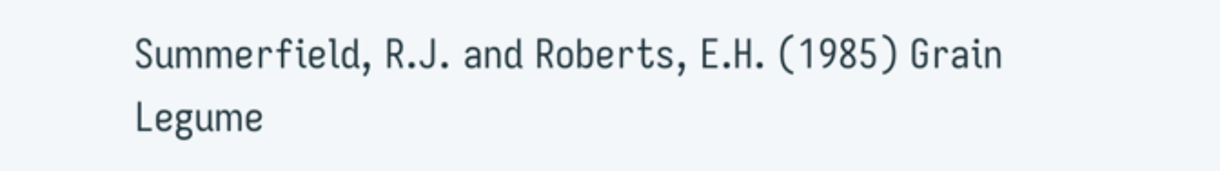Summerfield, R.J. and Roberts, E.H. (1985) Grain Legume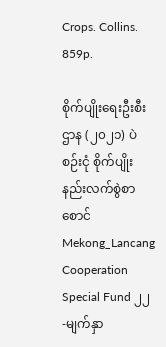Crops. Collins. 859p.

စိုက်ပျိုးရေးဦးစီးဌာန (၂၀၂၁) ပဲစဉ်းငုံ စိုက်ပျိုးနည်းလက်စွဲစာစောင် Mekong_Lancang Cooperation Special Fund ၂၂-မျက်နှာ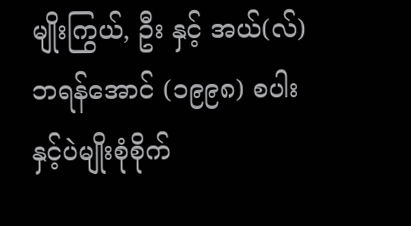မျိုးကြွယ်, ဦး နှင့် အယ်(လ်) ဘရန်အောင် (၁၉၉၈) စပါးနှင့်ပဲမျိုးစုံစိုက်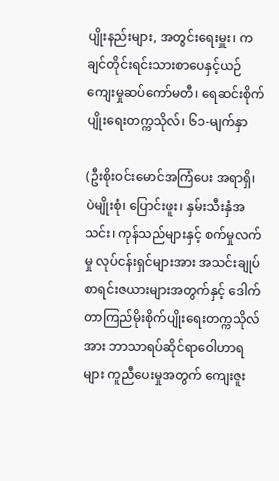ပျိုးနည်းများ, အတွင်းရေးမှူး၊ ကချင်တိုင်းရင်းသားစာပေနှင့်ယဉ်ကျေးမှုဆပ်ကော်မတီ၊ ရေဆင်းစိုက်ပျိုးရေးတက္ကသိုလ်၊ ၆၁-မျက်နှာ

(ဦးစိုးဝင်းမောင်အကြံပေး အရာရှိ၊ ပဲမျိုးစုံ၊ ပြောင်းဖူး၊ နှမ်းသီးနှံအသင်း၊ ကုန်သည်များနှင့် စက်မှုလက်မှု လုပ်ငန်းရှင်များအား အသင်းချုပ် စာရင်းဇယားများအတွက်နှင့် ဒေါက်တာကြည်မိုးစိုက်ပျိုးရေးတက္ကသိုလ်အား ဘာသာရပ်ဆိုင်ရာဝေါဟာရများ ကူညီပေးမှုအတွက် ကျေးဇူး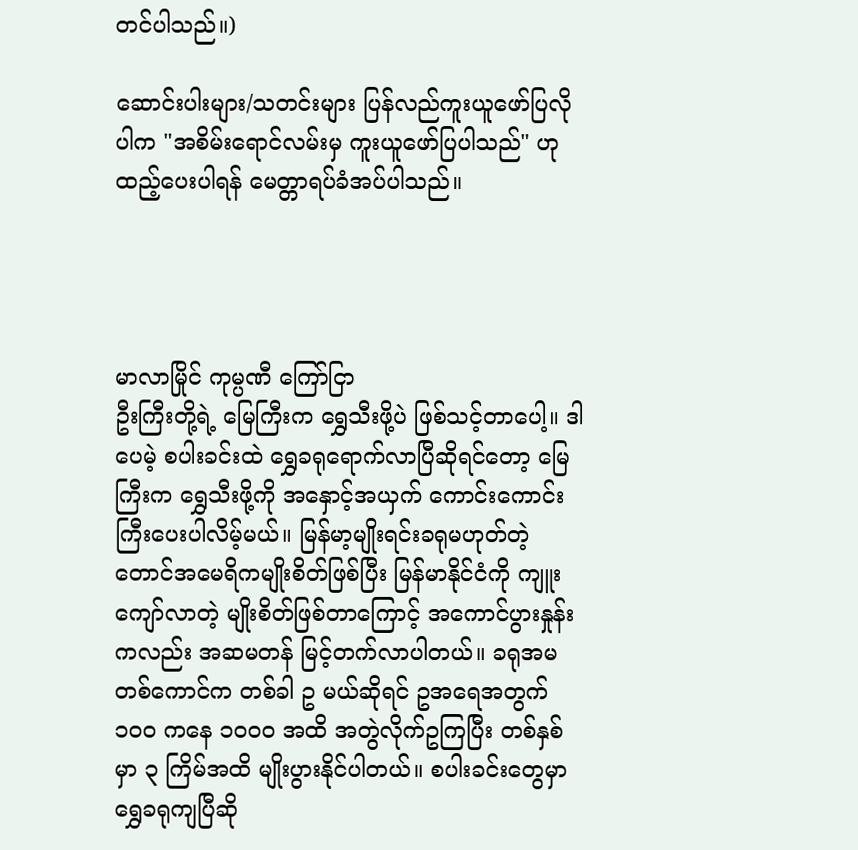တင်ပါသည်။)

ဆောင်းပါးများ/သတင်းများ ပြန်လည်ကူးယူဖော်ပြလိုပါက "အစိမ်းရောင်လမ်းမှ ကူးယူဖော်ပြပါသည်" ဟုထည့်ပေးပါရန် မေတ္တာရပ်ခံအပ်ပါသည်။




မာလာမြိုင် ကုမ္ပဏီ ကြော်ငြာ
ဦးကြီးတို့ရဲ့ မြေကြီးက ရွှေသီးဖို့ပဲ ဖြစ်သင့်တာပေါ့။ ဒါပေမဲ့ စပါးခင်းထဲ ရွှေခရုရောက်လာပြီဆိုရင်တော့ မြေကြီးက ရွှေသီးဖို့ကို အနှောင့်အယှက် ကောင်းကောင်းကြီးပေးပါလိမ့်မယ်။ မြန်မာ့မျိုးရင်းခရုမဟုတ်တဲ့ တောင်အမေရိကမျိုးစိတ်ဖြစ်ပြီး မြန်မာနိုင်ငံကို ကျူးကျော်လာတဲ့ မျိုးစိတ်ဖြစ်တာကြောင့် အကောင်ပွားနှုန်းကလည်း အဆမတန် မြင့်တက်လာပါတယ်။ ခရုအမ တစ်ကောင်က တစ်ခါ ဥ မယ်ဆိုရင် ဥအရေအတွက် ၁၀၀ ကနေ ၁၀၀၀ အထိ အတွဲလိုက်ဥကြပြီး တစ်နှစ်မှာ ၃ ကြိမ်အထိ မျိုးပွားနိုင်ပါတယ်။ စပါးခင်းတွေမှာ ရွှေခရုကျပြီဆို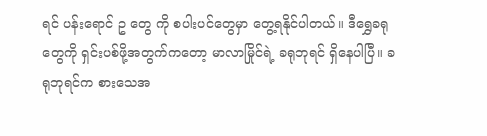ရင် ပန်းရောင် ဥ တွေ ကို စပါးပင်တွေမှာ တွေ့ရနိုင်ပါတယ်။ ဒီရွှေခရုတွေကို ရှင်းပစ်ဖို့အတွက်ကတော့ မာလာမြိုင်ရဲ့ ခရုဘုရင် ရှိနေပါပြီ။ ခရုဘုရင်က စားသေအ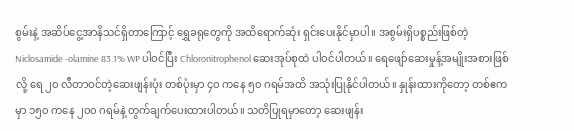စွမ်းနဲ့ အဆိပ်ငွေ့အာနိသင်ရှိတာကြောင့် ရွှေခရုတွေကို အထိရောက်ဆုံး ရှင်းပေးနိုင်မှာပါ။ အစွမ်းရှိပစ္စည်းဖြစ်တဲ့ Niclosamide -olamine 83.1% WP ပါဝင်ပြီး Chloronitrophenol ဆေးအုပ်စုထဲ ပါဝင်ပါတယ်။ ရေဖျော်ဆေးမှုန့်အမျိုးအစားဖြစ်လို့ ရေ ၂၀ လီတာဝင်တဲ့ဆေးဖျန်းပုံး တစ်ပုံးမှာ ၄၀ ကနေ ၅၀ ဂရမ်အထိ အသုံးပြုနိုင်ပါတယ်။ နှုန်းထားကိုတော့ တစ်ဧကမှာ ၁၅၀ ကနေ ၂၀၀ ဂရမ်နဲ့ တွက်ချက်ပေးထားပါတယ်။ သတိပြုရမှာတော့ ဆေးဖျန်း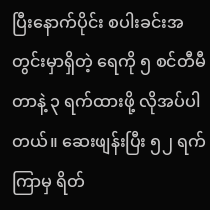ပြီးနောက်ပိုင်း စပါးခင်းအတွင်းမှာရှိတဲ့ ရေကို ၅ စင်တီမီတာနဲ့ ၃ ရက်ထားဖို့ လိုအပ်ပါတယ်။ ဆေးဖျန်းပြီး ၅၂ ရက်ကြာမှ ရိတ်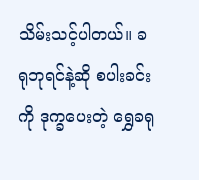သိမ်းသင့်ပါတယ်။ ခရုဘုရင်နဲ့ဆို စပါးခင်းကို ဒုက္ခပေးတဲ့ ရွှေခရု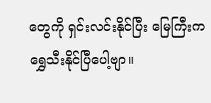တွေကို ရှင်းလင်းနိုင်ပြီး မြေကြီးက ရွှေသီးနိုင်ပြီပေါ့ဗျာ။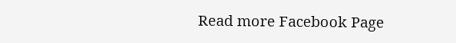Read more Facebook Page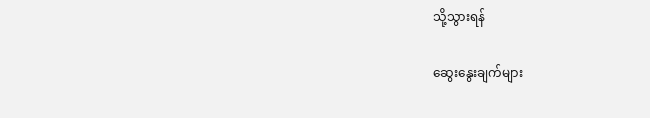သို့သွားရန်

ဆွေးနွေးချက်များ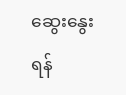ဆွေးနွေးရန်